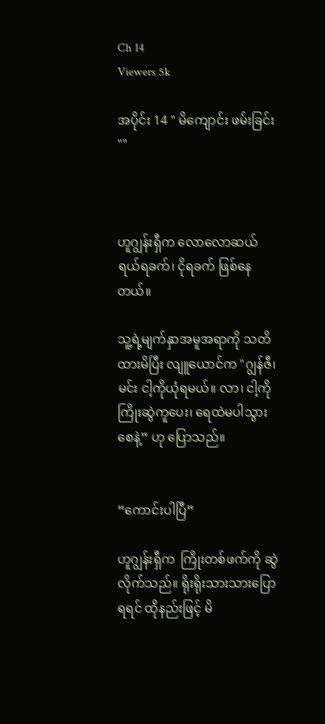Ch 14
Viewers 5k

အပိုင်း 14 " မိကျောင်း ဖမ်းခြင်း ""



ဟူဂျွန်းရှီက လောလောဆယ် ရယ်ရခက်၊ ငိုရခက် ဖြစ်နေတယ်။

သူ့ရဲ့မျက်နှာအမူအရာကို သတိထားမိပြီး လျူယောင်က "ဂျွန်ဇီ၊ မင်း ငါ့ကိုယုံရမယ်။ လာ၊ ငါ့ကို ကြိုးဆွဲကူပေး၊ ရေထဲမပါသွားစေနဲ့” ဟု ပြောသည်။


“ကောင်းပါပြီ”

ဟူဂျွန်းရှီက  ကြိုးတစ်ဖက်ကို ဆွဲလိုက်သည်။ ရိုးရိုးသားသားပြောရရင် ထိုနည်းဖြင့် မိ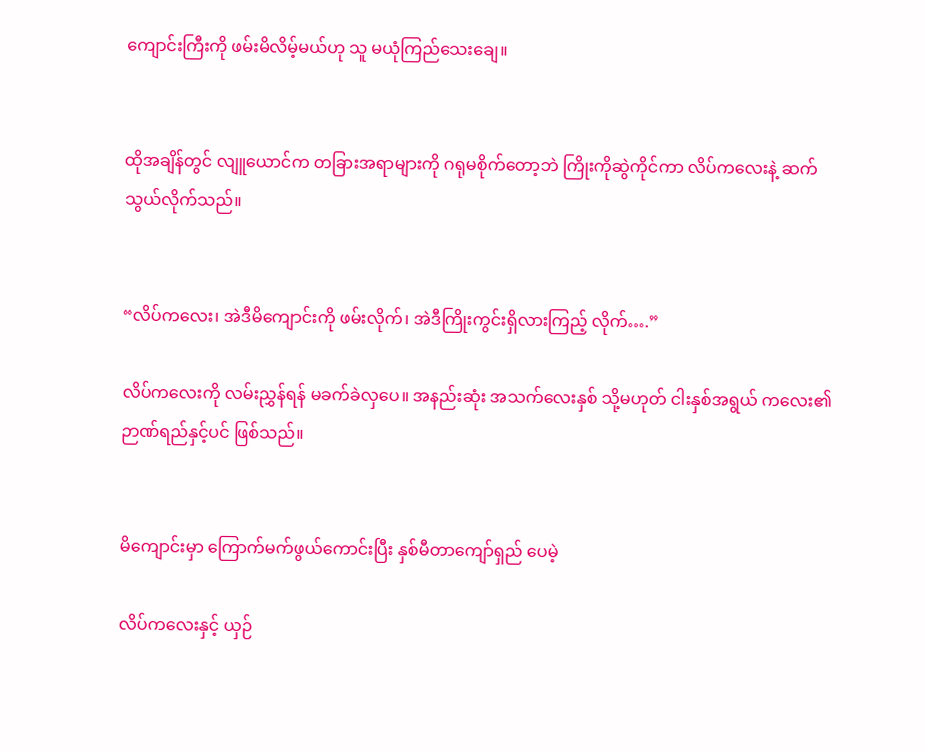ကျောင်းကြီးကို ဖမ်းမိလိမ့်မယ်ဟု သူ မယုံကြည်သေးချေ။


ထိုအချိန်တွင် လျူယောင်က တခြားအရာများကို ဂရုမစိုက်တော့ဘဲ ကြိုးကိုဆွဲကိုင်ကာ လိပ်ကလေးနဲ့ ဆက်သွယ်လိုက်သည်။


“လိပ်ကလေး၊ အဲဒီမိကျောင်းကို ဖမ်းလိုက်၊ အဲဒီကြိုးကွင်းရှိလားကြည့် လိုက်….”

လိပ်ကလေးကို လမ်းညွှန်ရန် မခက်ခဲလှပေ။ အနည်းဆုံး အသက်လေးနှစ် သို့မဟုတ် ငါးနှစ်အရွယ် ကလေး၏ ဉာဏ်ရည်နှင့်ပင် ဖြစ်သည်။


မိကျောင်းမှာ ကြောက်မက်ဖွယ်ကောင်းပြီး နှစ်မီတာကျော်ရှည် ပေမဲ့

လိပ်ကလေးနှင့် ယှဉ်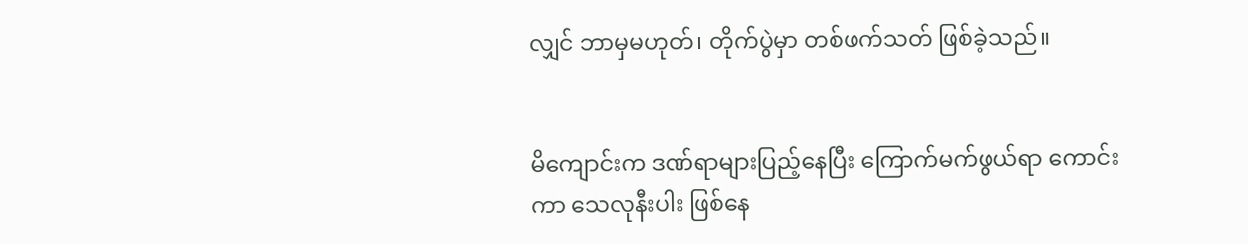လျှင် ဘာမှမဟုတ်၊ တိုက်ပွဲမှာ တစ်ဖက်သတ် ဖြစ်ခဲ့သည်။


မိကျောင်းက ဒဏ်ရာများပြည့်နေပြီး ကြောက်မက်ဖွယ်ရာ ကောင်းကာ သေလုနီးပါး ဖြစ်နေ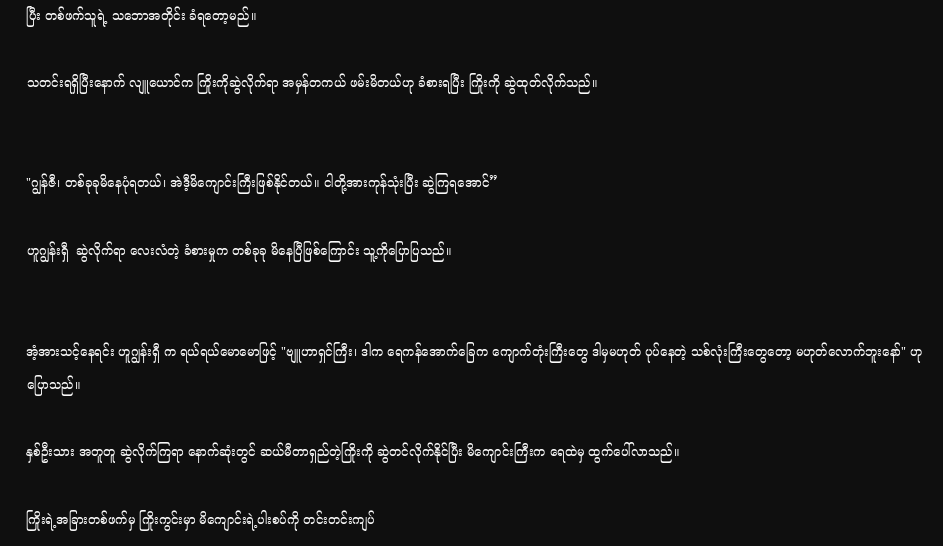ပြီး တစ်ဖက်သူရဲ့ သဘောအတိုင်း ခံရတော့မည်။

သတင်းရရှိပြီးနောက် လျူယောင်က ကြိုးကိုဆွဲလိုက်ရာ အမှန်တကယ် ဖမ်းမိတယ်ဟု ခံစားရပြီး ကြိုးကို ဆွဲထုတ်လိုက်သည်။


"ဂျွန်ဇီ၊ တစ်ခုခုမိနေပုံရတယ်၊ အဲဒီ့မိကျောင်းကြီးဖြစ်နိုင်တယ်။ ငါတို့အားကုန်သုံးပြီး ဆွဲကြရအောင်”

ဟူဂျွန်းရှီ  ဆွဲလိုက်ရာ လေးလံတဲ့ ခံစားမှုက တစ်ခုခု မိနေပြီဖြစ်ကြောင်း သူ့ကိုပြောပြသည်။


အံ့အားသင့်နေရင်း ဟူဂျွန်းရှီ က ရယ်ရယ်မောမောဖြင့် "ဗျူဟာရှင်ကြီး၊ ဒါက ရေကန်အောက်ခြေက ကျောက်တုံးကြီးတွေ ဒါမှမဟုတ် ပုပ်နေတဲ့ သစ်လုံးကြီးတွေတော့ မဟုတ်လောက်ဘူးနော်" ဟု ပြောသည်။

နှစ်ဦးသား အတူတူ ဆွဲလိုက်ကြရာ နောက်ဆုံးတွင် ဆယ်မီတာရှည်တဲ့ကြိုးကို ဆွဲတင်လိုက်နိုင်ပြီး မိကျောင်းကြီးက ရေထဲမှ ထွက်ပေါ်လာသည်။

ကြိုးရဲ့အခြားတစ်ဖက်မှ ကြိုးကွင်းမှာ မိကျောင်းရဲ့ပါးစပ်ကို တင်းတင်းကျပ်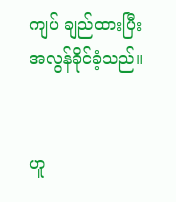ကျပ် ချည်ထားပြီး အလွန်ခိုင်ခံ့သည်။


ဟူ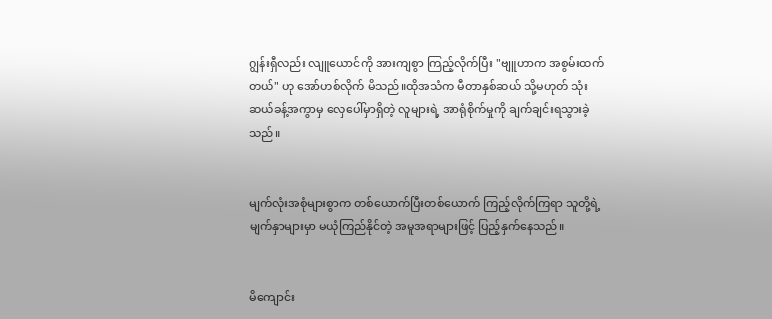ဂျွန်းရှီလည်း လျူယောင်ကို အားကျစွာ ကြည့်လိုက်ပြီး "ဗျူဟာက အစွမ်းထက်တယ်" ဟု အော်ဟစ်လိုက် မိသည်။ထိုအသံက မီတာနှစ်ဆယ် သို့မဟုတ် သုံးဆယ်ခန့်အကွာမှ လှေပေါ်မှာရှိတဲ့ လူများရဲ့ အာရုံစိုက်မှုကို ချက်ချင်းရသွားခဲ့သည်။


မျက်လုံးအစုံများစွာက တစ်ယောက်ပြီးတစ်ယောက် ကြည့်လိုက်ကြရာ သူတို့ရဲ့ မျက်နှာများမှာ မယုံကြည်နိုင်တဲ့ အမူအရာများဖြင့် ပြည့်နှက်နေသည်။


မိကျောင်း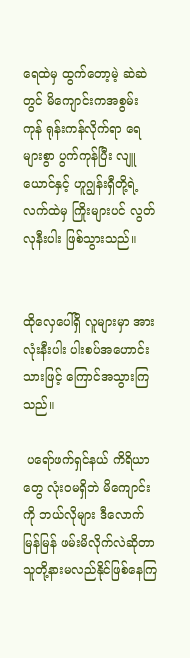ရေထဲမှ ထွက်တော့မဲ့ ဆဲဆဲတွင် မိ‌ကျောင်းကအစွမ်း ကုန် ရုန်းကန်လိုက်ရာ ရေများစွာ ပွက်ကုန်ပြီး လျူယောင်နှင့် ဟူဂျွန်းရှီတို့ရဲ့ လက်ထဲမှ ကြိုးများပင် လွတ်လုနီးပါး ဖြစ်သွားသည်။


ထိုလှေပေါ်ရှိ လူများမှာ အားလုံးနီးပါး ပါးစပ်အဟောင်းသားဖြင့် ကြောင်အသွားကြသည်။

 ပရော်ဖက်ရှင်နယ် ကိရိယာတွေ လုံးဝမရှိဘဲ မိကျောင်းကို ဘယ်လိုများ ဒီလောက်မြန်မြန် ဖမ်းမိလိုက်လဲဆိုတာ သူတို့နားမလည်နိုင်ဖြစ်နေကြ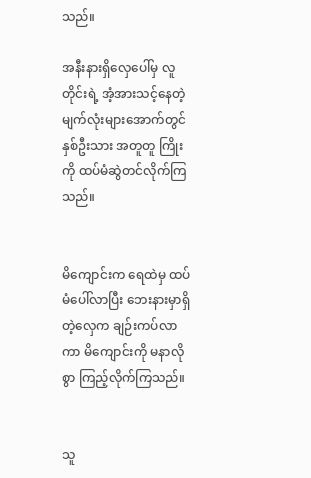သည်။

အနီးနားရှိလှေပေါ်မှ လူတိုင်းရဲ့ အံ့အားသင့်နေတဲ့ မျက်လုံးများအောက်တွင် နှစ်ဦးသား အတူတူ ကြိုးကို ထပ်မံဆွဲတင်လိုက်ကြသည်။


မိကျောင်းက ရေထဲမှ ထပ်မံပေါ်လာပြီး ဘေးနားမှာရှိတဲ့လှေက ချဉ်းကပ်လာကာ မိကျောင်းကို မနာလိုစွာ ကြည့်လိုက်ကြသည်။


သူ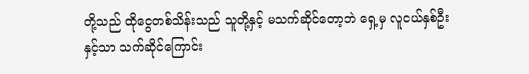တို့သည် ထိုငွေတစ်သိန်းသည် သူတို့နှင့် မသက်ဆိုင်တော့ဘဲ ရှေ့မှ လူငယ်နှစ်ဦးနှင့်သာ သက်ဆိုင်ကြောင်း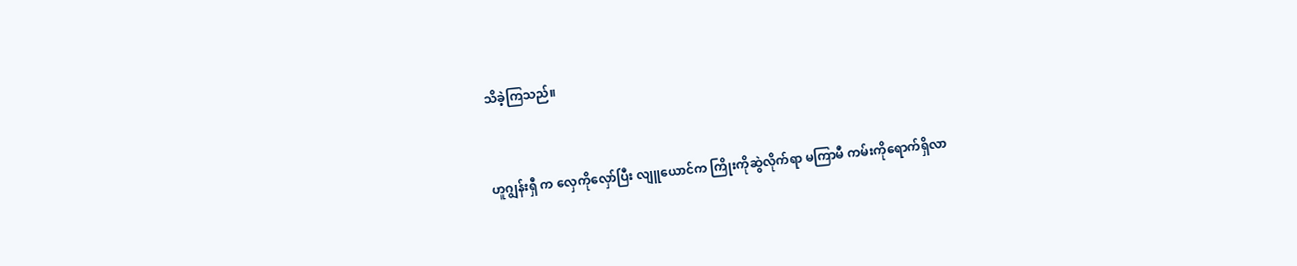သိခဲ့ကြသည်။


ဟူဂျွန်းရှီ က လှေကိုလှော်ပြီး လျူယောင်က ကြိုးကိုဆွဲလိုက်ရာ မကြာမီ ကမ်းကိုရောက်ရှိလာ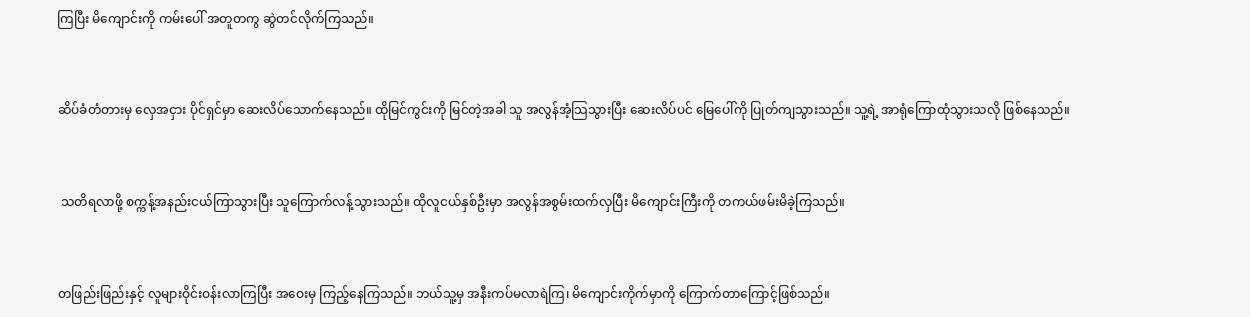ကြပြီး မိကျောင်းကို ကမ်းပေါ် အတူတကွ ဆွဲတင်လိုက်ကြသည်။


ဆိပ်ခံတံတားမှ လှေအငှား ပိုင်ရှင်မှာ ဆေးလိပ်သောက်နေသည်။ ထိုမြင်ကွင်းကို မြင်တဲ့အခါ သူ အလွန်အံ့သြသွားပြီး ဆေးလိပ်ပင် မြေပေါ်ကို ပြုတ်ကျသွားသည်။ သူ့ရဲ့ အာရုံကြောထုံသွားသလို ဖြစ်နေသည်။


 သတိရလာဖို့ စက္ကန့်အနည်းငယ်ကြာသွားပြီး သူကြောက်လန့်သွားသည်။ ထိုလူငယ်နှစ်ဦးမှာ အလွန်အစွမ်းထက်လှပြီး မိကျောင်းကြီးကို တကယ်ဖမ်းမိခဲ့ကြသည်။


တဖြည်းဖြည်းနှင့် လူများဝိုင်းဝန်းလာကြပြီး အဝေးမှ ကြည့်နေကြသည်။ ဘယ်သူ့မှ အနီးကပ်မလာရဲကြ၊ မိကျောင်းကိုက်မှာကို ကြောက်တာကြောင့်ဖြစ်သည်။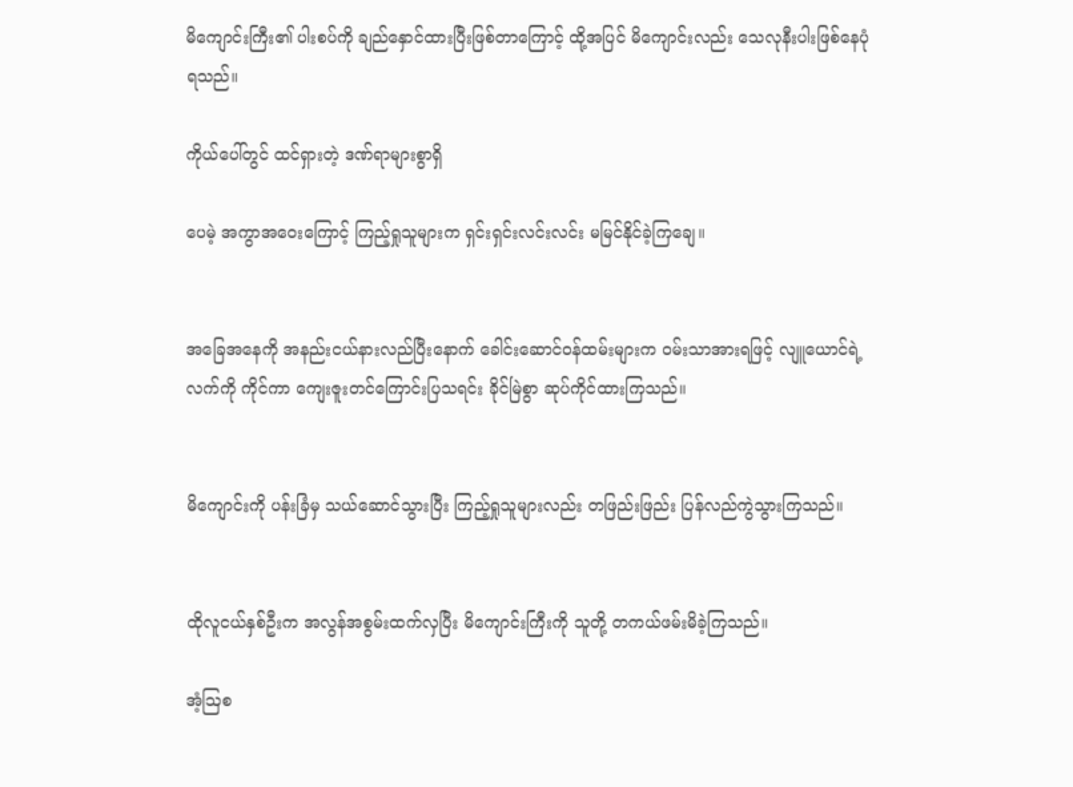မိကျောင်းကြီး၏ ပါးစပ်ကို ချည်နှောင်ထားပြီးဖြစ်တာကြောင့် ထို့အပြင် မိကျောင်းလည်း သေလုနီးပါးဖြစ်နေပုံရသည်။

ကိုယ်ပေါ်တွင် ထင်ရှားတဲ့ ဒဏ်ရာများစွာရှိ

ပေမဲ့ အကွာအဝေးကြောင့် ကြည့်ရှုသူများက ရှင်းရှင်းလင်းလင်း မမြင်နိုင်ခဲ့ကြချေ။


အခြေအနေကို အနည်းငယ်နားလည်ပြီးနောက် ခေါင်းဆောင်ဝန်ထမ်းများက ဝမ်းသာအားရဖြင့် လျူယောင်ရဲ့ လက်ကို ကိုင်ကာ ကျေးဇူးတင်ကြောင်းပြသရင်း ခိုင်မြဲစွာ ဆုပ်ကိုင်ထားကြသည်။


မိကျောင်းကို ပန်းခြံမှ သယ်ဆောင်သွားပြီး ကြည့်ရှုသူများလည်း တဖြည်းဖြည်း ပြန်လည်ကွဲသွားကြသည်။


ထိုလူငယ်နှစ်ဦးက အလွန်အစွမ်းထက်လှပြီး မိကျောင်းကြီးကို သူတို့ တကယ်ဖမ်းမိခဲ့ကြသည်။

အံ့ဩစ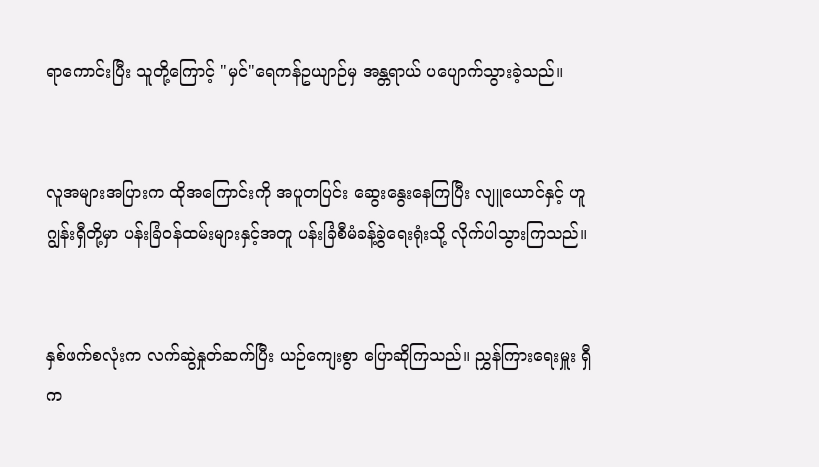ရာကောင်းပြီး သူတို့ကြောင့် "မှင်"ရေကန်ဥယျာဉ်မှ အန္တရာယ် ပပျောက်သွားခဲ့သည်။


လူအများအပြားက ထိုအကြောင်းကို အပူတပြင်း ဆွေးနွေးနေကြပြီး လျူယောင်နှင့် ဟူဂျွန်းရှီတို့မှာ ပန်းခြံဝန်ထမ်းများနှင့်အတူ ပန်းခြံစီမံခန့်ခွဲရေးရုံးသို့ လိုက်ပါသွားကြသည်။


နှစ်ဖက်စလုံးက လက်ဆွဲနှုတ်ဆက်ပြီး ယဉ်ကျေးစွာ ပြောဆိုကြသည်။ ညွှန်ကြားရေးမှူး ရှီက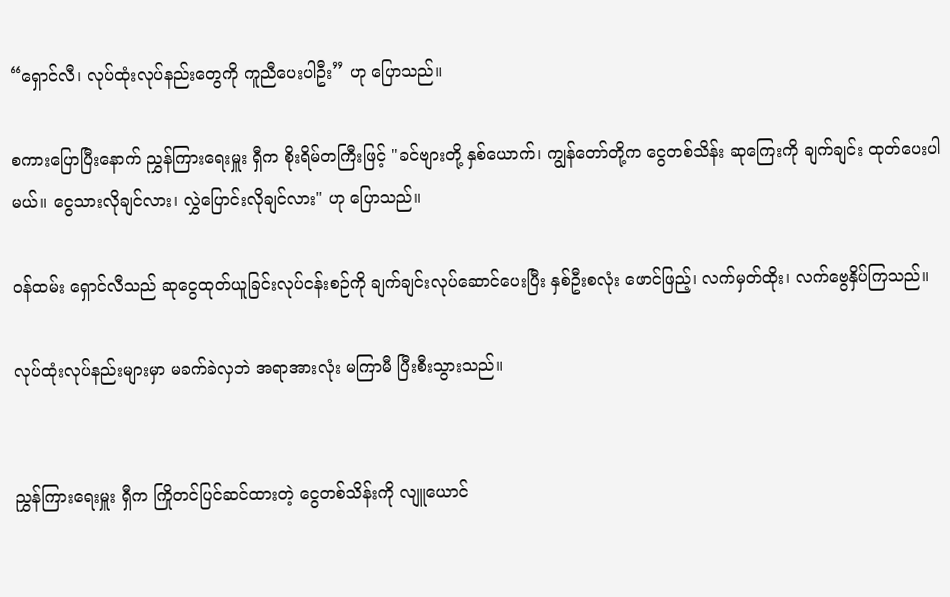“ရှောင်လီ၊ လုပ်ထုံးလုပ်နည်းတွေကို ကူညီပေးပါဦး” ဟု ပြောသည်။

စကားပြောပြီးနောက် ညွှန်ကြားရေးမှူး ရှီက စိုးရိမ်တကြီးဖြင့် "ခင်ဗျားတို့ နှစ်ယောက်၊ ကျွန်တော်တို့က ငွေတစ်သိန်း ဆုကြေးကို ချက်ချင်း ထုတ်ပေးပါမယ်။ ငွေသားလိုချင်လား၊ လွှဲပြောင်းလိုချင်လား" ဟု ပြောသည်။

ဝန်ထမ်း ရှောင်လီသည် ဆုငွေထုတ်ယူခြင်းလုပ်ငန်းစဉ်ကို ချက်ချင်းလုပ်ဆောင်ပေးပြီး နှစ်ဦးစလုံး ဖောင်ဖြည့်၊ လက်မှတ်ထိုး၊ လက်ဗွေနှိပ်ကြသည်။

လုပ်ထုံးလုပ်နည်းများမှာ မခက်ခဲလှဘဲ အရာအားလုံး မကြာမီ ပြီးစီးသွားသည်။


ညွှန်ကြားရေးမှူး ရှီက ကြိုတင်ပြင်ဆင်ထားတဲ့ ငွေတစ်သိန်းကို လျူယောင်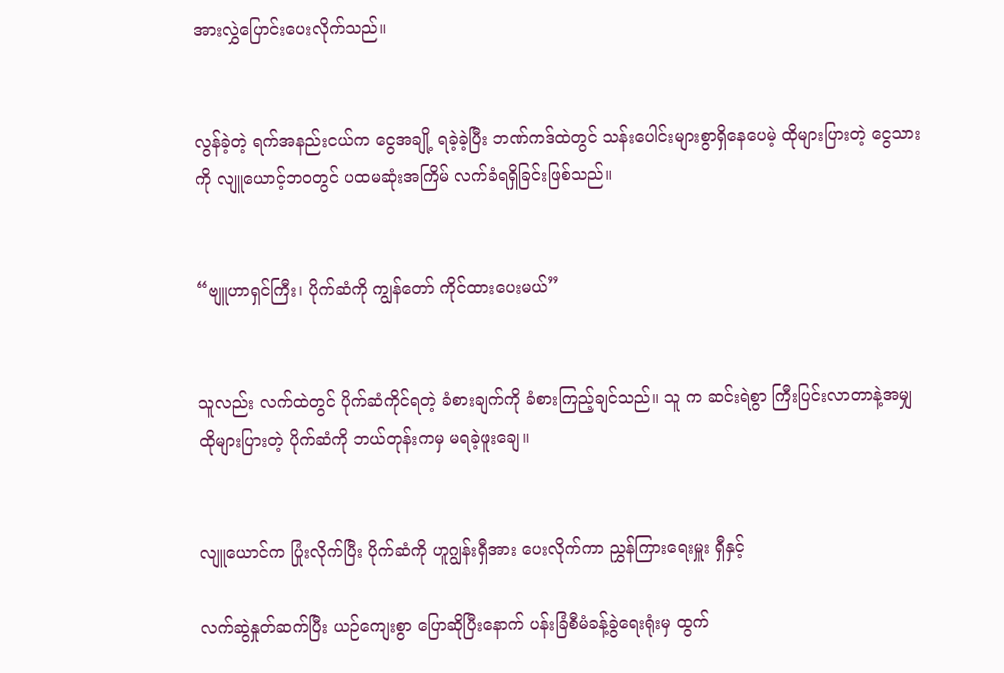အားလွှဲပြောင်းပေးလိုက်သည်။


လွန်ခဲ့တဲ့ ရက်အနည်းငယ်က ငွေအချို့ ရခဲ့ခဲ့ပြီး ဘဏ်ကဒ်ထဲတွင် သန်းပေါင်းများစွာရှိနေပေမဲ့ ထိုများပြားတဲ့ ငွေသားကို လျူယောင့်ဘဝတွင် ပထမဆုံးအကြိမ် လက်ခံရရှိခြင်းဖြစ်သည်။


“ဗျူဟာရှင်ကြီး၊ ပိုက်ဆံကို ကျွန်တော် ကိုင်ထားပေးမယ်”


သူလည်း လက်ထဲတွင် ပိုက်ဆံကိုင်ရတဲ့ ခံစားချက်ကို ခံစားကြည့်ချင်သည်။ သူ က ဆင်းရဲစွာ ကြီးပြင်းလာတာနဲ့အမျှ ထိုများပြားတဲ့ ပိုက်ဆံကို ဘယ်တုန်းကမှ မရခဲ့ဖူးချေ။


လျူယောင်က ပြုံးလိုက်ပြီး ပိုက်ဆံကို ဟူဂျွန်းရှီအား ပေးလိုက်ကာ ညွှန်ကြားရေးမှူး ရှီနှင့်

လက်ဆွဲနှုတ်ဆက်ပြီး ယဉ်ကျေးစွာ ပြောဆိုပြီးနောက် ပန်းခြံစီမံခန့်ခွဲရေးရုံးမှ ထွက်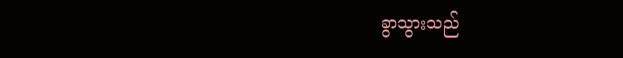ခွာသွားသည်